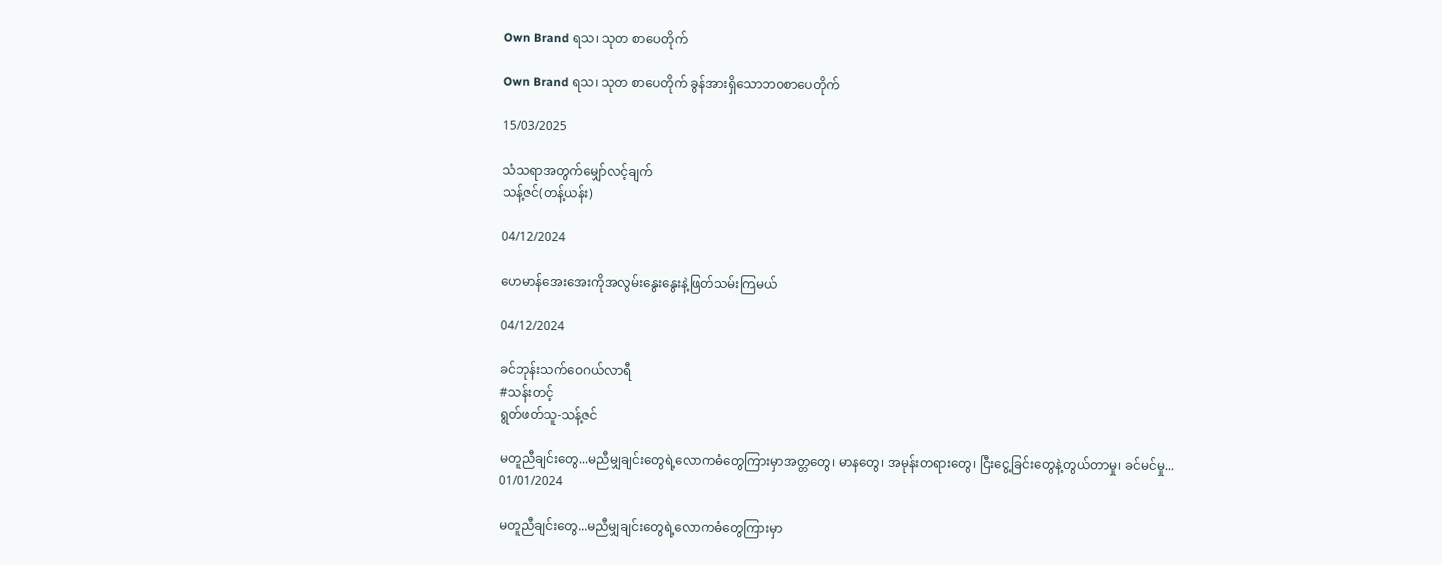Own Brand ရသ၊ သုတ စာပေတိုက်

Own Brand ရသ၊ သုတ စာပေတိုက် ခွန်အားရှိသောဘ၀စာပေတိုက်

15/03/2025

သံသရာအတွက်မျှော်လင့်ချက်
သန့်ဇင်(တန့်ယန်း)

04/12/2024

ဟေမာန်အေးအေးကိုအလွမ်းနွေးနွေးနဲ့ဖြတ်သမ်းကြမယ်

04/12/2024

ခင်ဘုန်းသက်ဝေဂယ်လာရီ
#သန်းတင့်
ရွတ်ဖတ်သူ-သန့်ဇင်

မတူညီချင်းတွေ...မညီမျှချင်းတွေရဲ့လောကဓံတွေကြားမှာအတ္တတွေ၊ မာနတွေ၊ အမုန်းတရားတွေ၊ ငြီးငွေ့ခြင်းတွေနဲ့တွယ်တာမှု၊ ခင်မင်မှု...
01/01/2024

မတူညီချင်းတွေ...မညီမျှချင်းတွေရဲ့လောကဓံတွေကြားမှာ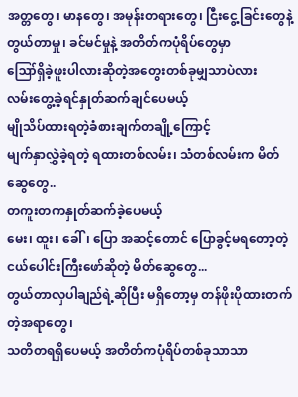အတ္တတွေ၊ မာနတွေ၊ အမုန်းတရားတွေ၊ ငြီးငွေ့ခြင်းတွေနဲ့
တွယ်တာမှု၊ ခင်မင်မှုနဲ့ အတိတ်ကပုံ‌ရိပ်တွေမှာ
ဪရှိခဲ့ဖူးပါလားဆိုတဲ့အတွေးတစ်ခုမျှသာပဲလား
လမ်းတွေ့ခဲ့ရင်နှုတ်ဆက်ချင်ပေမယ့်
မျိုသိပ်ထားရတဲ့ခံစားချက်တချို့ကြောင့်
မျက်နှာလွှဲခဲ့ရတဲ့ ရထားတစ်လမ်း၊ သံတစ်လမ်းက မိတ်ဆွေတွေ..
တကူးတကနှုတ်ဆက်ခဲ့ပေမယ့်
မေး၊ ထူး၊ ခေါ်၊ ပြော အဆင့်တောင် ပြောခွင့်မရတော့တဲ့ ငယ်ပေါင်းကြီးဖော်ဆိုတဲ့ မိတ်ဆွေတွေ...
တွယ်တာလှပါချည်ရဲ့ဆိုပြီး မရှိတော့မှ တန်ဖိုးပိုထားတက်တဲ့အရာတွေ၊
သတိတရရှိပေမယ့် အတိတ်ကပုံရိပ်တစ်ခုသာသာ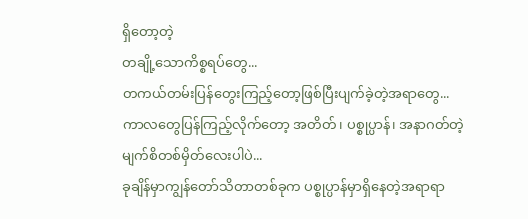ရှိတော့‌တဲ့
တချို့သောကိစ္စရပ်တွေ...
တကယ်တမ်းပြန်တွေးကြည့်တော့ဖြစ်ပြီးပျက်ခဲ့တဲ့အရာတွေ...
ကာလတွေပြန်ကြည့်လိုက်တော့ အတိတ်၊ ပစ္စုပ္ပာန်၊ အနာဂတ်တဲ့
မျက်စိတစ်မှိတ်လေးပါပဲ...
ခုချိန်မှာကျွန်တော်သိတာတစ်ခုက ပစ္စုပ္ပာန်မှာရှိနေတဲ့အရာရာ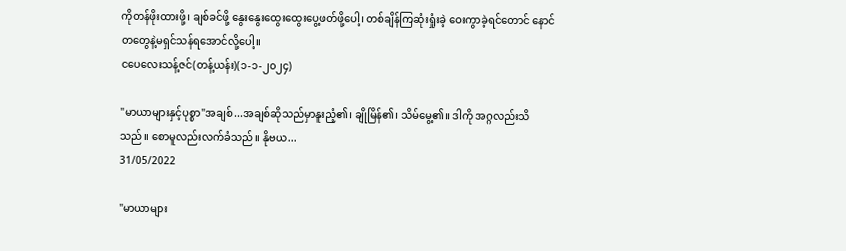ကိုတန်ဖိုးထားဖို့၊ ချစ်ခင်ဖို့ နွေးနွေးထွေးထွေးပွေ့ဖတ်ဖို့ပေါ့၊ တစ်ချိန်ကြဆုံးရှုံးခဲ့ ဝေးကွာခဲ့ရင်တောင် နောင်တတွေနဲ့မရှင်သန်ရအောင်လို့ပေါ့။
ငပေလေးသန့်ဇင်(တန့်ယန်း)(၁-၁-၂၀၂၄)

"မာယာများနှင့်ပုစ္စာ"အချစ်...အချစ်ဆိုသည်မှာနူးညံ့၏၊ ချိုမြိန်၏၊ သိမ်မွေ့၏။ ဒါကို အဂ္ဂလည်းသိသည်။ စောမူလည်းလက်ခံသည်။ နိုဗယ...
31/05/2022

"မာယာများ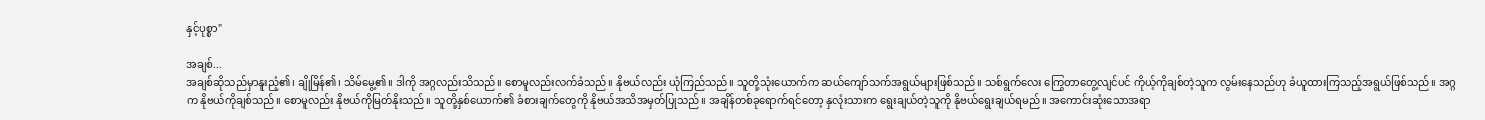နှင့်ပုစ္စာ"

အချစ်...
အချစ်ဆိုသည်မှာနူးညံ့၏၊ ချိုမြိန်၏၊ သိမ်မွေ့၏။ ဒါကို အဂ္ဂလည်းသိသည်။ စောမူလည်းလက်ခံသည်။ နိုဗယ်လည်း ယုံကြည်သည်။ သူတို့သုံးယောက်က ဆယ်ကျော်သက်အရွယ်များဖြစ်သည်။ သစ်ရွက်လေး ကြွေတာတွေ့လျင်ပင် ကိုယ့်ကိုချစ်တဲ့သူက လွမ်းနေသည်ဟု ခံယူထားကြသည့်အရွယ်ဖြစ်သည်။ အဂ္ဂက နိုဗယ်ကိုချစ်သည်။ စောမူလည်း နိုဗယ်ကိုမြတ်နိုးသည်။ သူတို့နှစ်ယောက်၏ ခံစားချက်တွေကို နိုဗယ်အသိအမှတ်ပြုသည်။ အချိန်တစ်ခုရောက်ရင်တော့ နှလုံးသားက ရွေးချယ်တဲ့သူကို နိုဗယ်ရွေးချယ်ရမည်။ အကောင်းဆုံးသောအရာ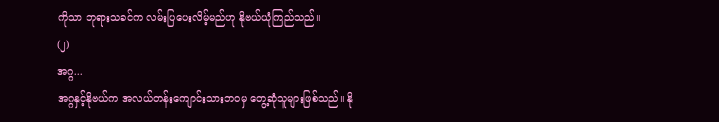ကိုသာ ဘုရားသခင်က လမ်းပြပေးလိမ့်မည်ဟု နိုဗယ်ယုံကြည်သည်။
(၂)
အဂ္ဂ...
အဂ္ဂနှင့်နိုဗယ်က အလယ်တန်းကျောင်းသားဘဝမှ တွေ့ဆုံသူများဖြစ်သည်။ နို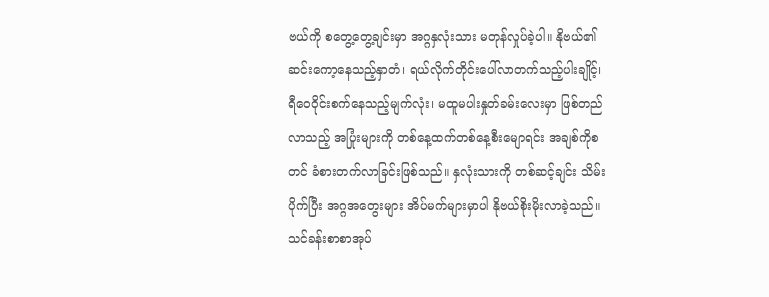ဗယ်ကို စတွေ့တွေ့ချင်းမှာ အဂ္ဂနှလုံးသား မတုန်လှုပ်ခဲ့ပါ။ နိုဗယ်၏ဆင်းကော့နေသည့်နှာတံ၊ ရယ်လိုက်တိုင်းပေါ်လာတက်သည့်ပါးချိုင့်၊ ရီဝေဝိုင်းစက်နေသည့်မျက်လုံး၊ မထူမပါးနှုတ်ခမ်းလေးမှာ ဖြစ်တည်လာသည့် အပြုံးများကို တစ်နေ့ထက်တစ်နေ့စီးမျောရင်း အချစ်ကိုစတင် ခံစားတက်လာခြင်းဖြစ်သည်။ နှလုံးသားကို တစ်ဆင့်ချင်း သိမ်းပိုက်ပြီး အဂ္ဂအတွေးများ အိပ်မက်များမှာပါ နိုဗယ်စိုးမိုးလာခဲ့သည်။ သင်ခန်းစာစာအုပ်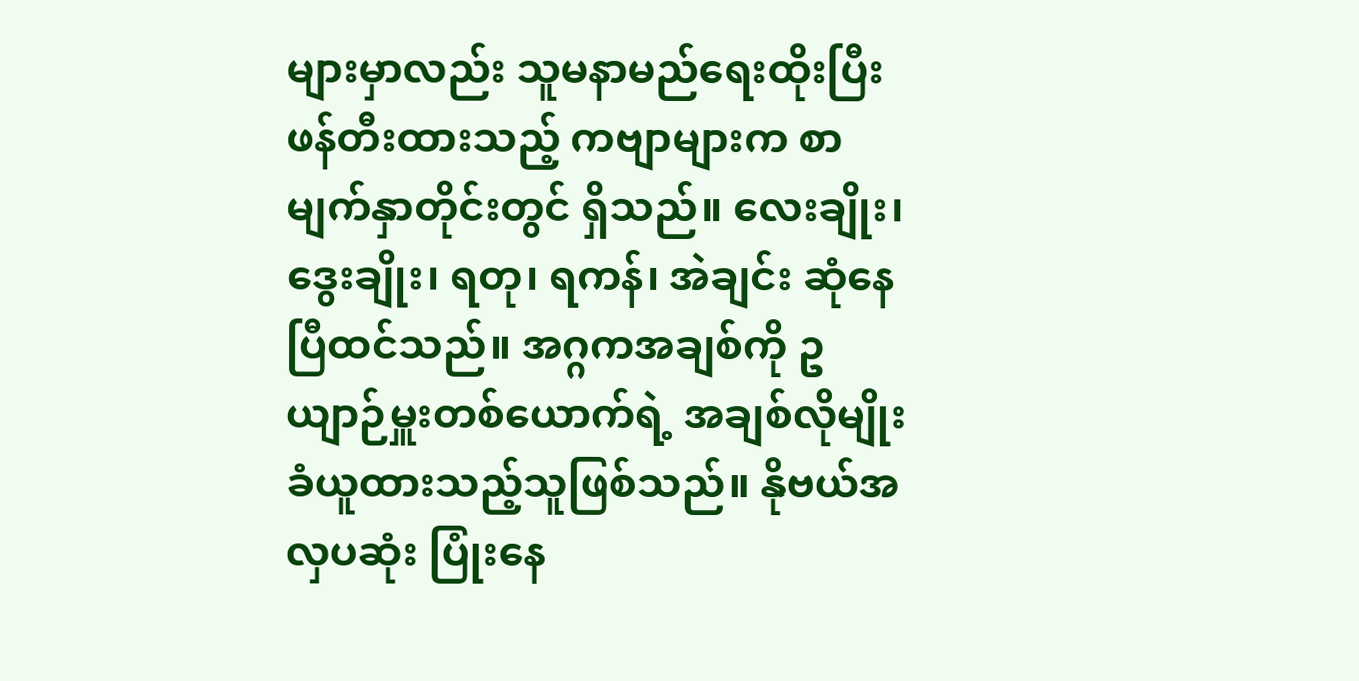များမှာလည်း သူမနာမည်ရေးထိုးပြီး ဖန်တီးထားသည့် ကဗျာများက စာမျက်နှာတိုင်းတွင် ရှိသည်။ လေးချိုး၊ ဒွေးချိုး၊ ရတု၊ ရကန်၊ အဲချင်း ဆုံနေပြီထင်သည်။ အဂ္ဂကအချစ်ကို ဥယျာဉ်မှူးတစ်ယောက်ရဲ့ အချစ်လိုမျိုး ခံယူထားသည့်သူဖြစ်သည်။ နိုဗယ်အလှပဆုံး ပြုံးနေ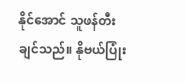နိုင်အောင် သူဖန်တီးချင်သည်။ နိုဗယ်ပြုံး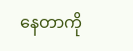နေတာကို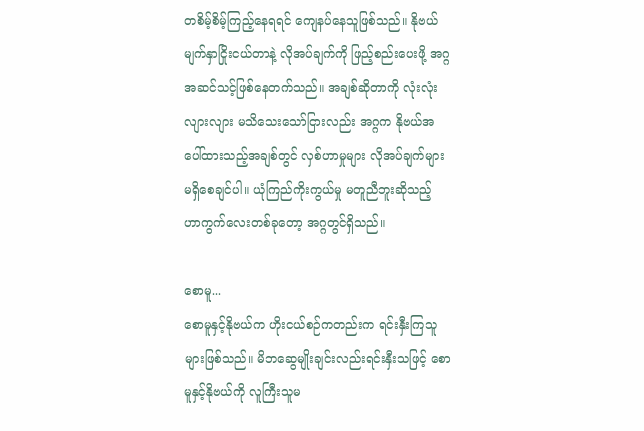တစိမ့်စိမ့်ကြည့်နေရရင် ကျေနပ်နေသူဖြစ်သည်။ နိုဗယ်မျက်နှာငြိုးငယ်တာနဲ့ လိုအပ်ချက်ကို ဖြည့်စည်းပေးဖို့ အဂ္ဂအဆင်သင့်ဖြစ်နေတက်သည်။ အချစ်ဆိုတာကို လုံးလုံးလျားလျား မသိသေးသော်ငြားလည်း အဂ္ဂက နိုဗယ်အပေါ်ထားသည့်အချစ်တွင် လှစ်ဟာမှုများ လိုအပ်ချက်များ မရှိစေချင်ပါ။ ယုံကြည်ကိုးကွယ်မှု မတူညီဘူးဆိုသည့် ဟာကွက်လေးတစ်ခုတော့ အဂ္ဂတွင်ရှိသည်။

စောမူ...
စောမူနှင့်နိုဗယ်က ဟိုးငယ်စဉ်ကတည်းက ရင်းနှီးကြသူများဖြစ်သည်။ မိဘဆွေမျိုးချင်းလည်းရင်းနှီးသဖြင့် စောမူနှင့်နိုဗယ်ကို လူကြီးသူမ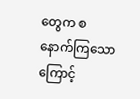တွေက စနောက်ကြသောကြောင့်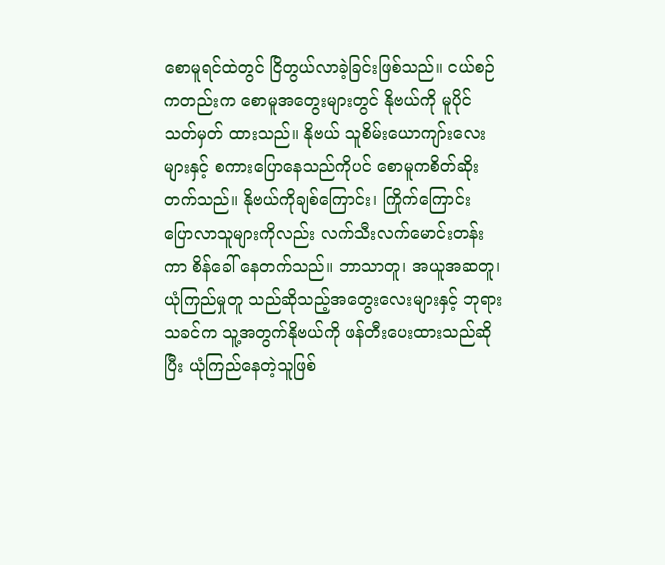စောမူရင်ထဲတွင် ငြိတွယ်လာခဲ့ခြင်းဖြစ်သည်။ ငယ်စဉ်ကတည်းက စောမူအတွေးများတွင် နိုဗယ်ကို မူပိုင်သတ်မှတ် ထားသည်။ နိုဗယ် သူစိမ်းယောကျာ်းလေးများနှင့် စကားပြောနေသည်ကိုပင် စောမူကစိတ်ဆိုးတက်သည်။ နိုဗယ်ကိုချစ်ကြောင်း၊ ကြိုက်ကြောင်း ပြောလာသူများကိုလည်း လက်သီးလက်မောင်းတန်းကာ စိန်ခေါ် နေတက်သည်။ ဘာသာတူ၊ အယူအဆတူ၊ ယုံကြည်မှုတူ သည်ဆိုသည့်အတွေးလေးများနှင့် ဘုရားသခင်က သူ့အတွက်နိုဗယ်ကို ဖန်တီးပေးထားသည်ဆိုပြီး ယုံကြည်နေတဲ့သူဖြစ်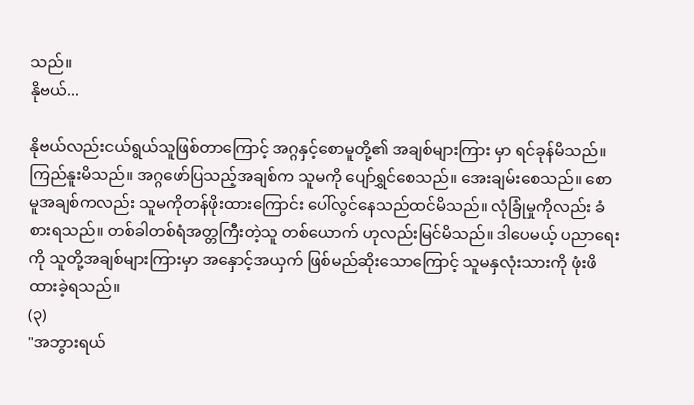သည်။
နိုဗယ်...

နိုဗယ်လည်းငယ်ရွယ်သူဖြစ်တာကြောင့် အဂ္ဂနှင့်စောမူတို့၏ အချစ်များကြား မှာ ရင်ခုန်မိသည်။ ကြည်နူးမိသည်။ အဂ္ဂဖော်ပြသည့်အချစ်က သူမကို ပျော်ရွှင်စေသည်။ အေးချမ်းစေသည်။ စောမူအချစ်ကလည်း သူမကိုတန်ဖိုးထားကြောင်း ပေါ်လွင်နေသည်ထင်မိသည်။ လုံခြုံမှုကိုလည်း ခံစားရသည်။ တစ်ခါတစ်ရံအတ္တကြီးတဲ့သူ တစ်ယောက် ဟုလည်းမြင်မိသည်။ ဒါပေမယ့် ပညာရေးကို သူတို့အချစ်များကြားမှာ အနှောင့်အယှက် ဖြစ်မည်ဆိုးသောကြောင့် သူမနှလုံးသားကို ဖုံးဖိထားခဲ့ရသည်။
(၃)
"အဘွားရယ်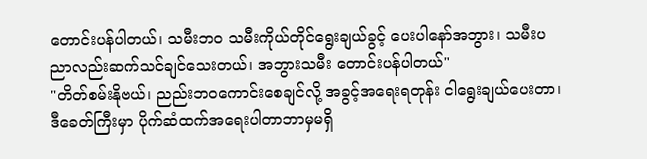တောင်းပန်ပါတယ်၊ သမီးဘဝ သမီးကိုယ်တိုင်ရွေးချယ်ခွင့် ပေးပါနော်အဘွား၊ သမီးပညာလည်းဆက်သင်ချင်သေးတယ်၊ အဘွားသမီး တောင်းပန်ပါတယ်"
"တိတ်စမ်းနိုဗယ်၊ ညည်းဘဝကောင်းစေချင်လို့ အခွင့်အရေးရတုန်း ငါရွေးချယ်ပေးတာ၊ ဒီခေတ်ကြီးမှာ ပိုက်ဆံထက်အရေးပါတာဘာမှမရှိ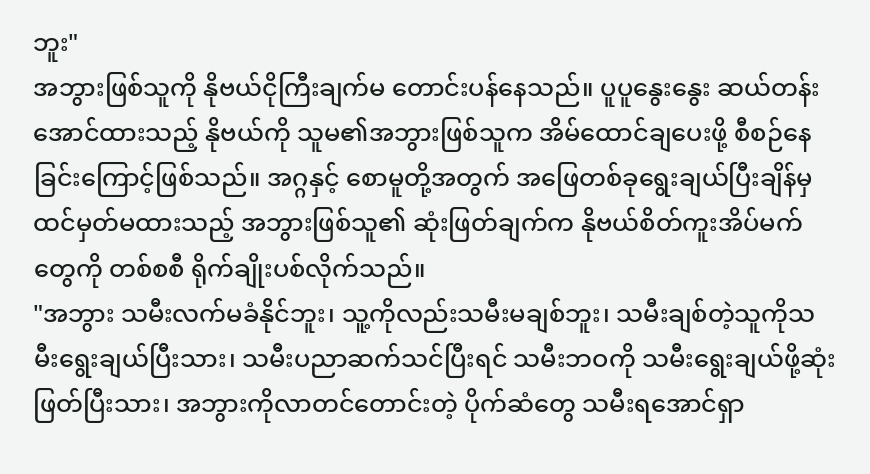ဘူး"
အဘွားဖြစ်သူကို နိုဗယ်ငိုကြီးချက်မ တောင်းပန်နေသည်။ ပူပူနွေးနွေး ဆယ်တန်းအောင်ထားသည့် နိုဗယ်ကို သူမ၏အဘွားဖြစ်သူက အိမ်ထောင်ချပေးဖို့ စီစဉ်နေခြင်းကြောင့်ဖြစ်သည်။ အဂ္ဂနှင့် စောမူတို့အတွက် အဖြေတစ်ခုရွေးချယ်ပြီးချိန်မှ ထင်မှတ်မထားသည့် အဘွားဖြစ်သူ၏ ဆုံးဖြတ်ချက်က နိုဗယ်စိတ်ကူးအိပ်မက်တွေကို တစ်စစီ ရိုက်ချိုးပစ်လိုက်သည်။
"အဘွား သမီးလက်မခံနိုင်ဘူး၊ သူ့ကိုလည်းသမီးမချစ်ဘူး၊ သမီးချစ်တဲ့သူကိုသမီးရွေးချယ်ပြီးသား၊ သမီးပညာဆက်သင်ပြီးရင် သမီးဘဝကို သမီးရွေးချယ်ဖို့ဆုံးဖြတ်ပြီးသား၊ အဘွားကိုလာတင်တောင်းတဲ့ ပိုက်ဆံတွေ သမီးရအောင်ရှာ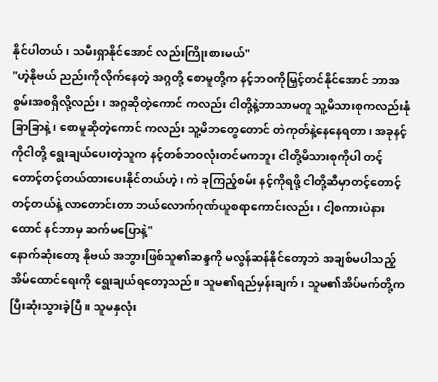နိုင်ပါတယ်၊ သမီးရှာနိုင်အောင် လည်းကြိုးစားမယ်"
"ဟဲ့နိုဗယ် ညည်းကိုလိုက်နေတဲ့ အဂ္ဂတို့ စောမူတို့က နင့်ဘဝကိုမြှင့်တင်နိုင်အောင် ဘာအစွမ်းအစရှိလို့လည်း၊ အဂ္ဂဆိုတဲ့ကောင် ကလည်း ငါတို့နဲ့ဘာသာမတူ သူ့မိသားစုကလည်းနုံခြာခြာနဲ့၊ စောမူဆိုတဲ့ကောင် ကလည်း သူ့မိဘတွေတောင် တဲကုတ်နဲ့နေနေရတာ၊ အခုနင့်ကိုငါတို့ ရွေးချယ်ပေးတဲ့သူက နင့်တစ်ဘဝလုံးတင်မကဘူး ငါတို့မိသားစုကိုပါ တင့်တောင့်တင့်တယ်ထားပေးနိုင်တယ်ဟဲ့၊ ကဲ ခုကြည့်စမ်း နင့်ကိုရဖို့ ငါတို့ဆီမှာတင့်တောင့်တင့်တယ်နဲ့ လာတောင်းတာ ဘယ်လောက်ဂုဏ်ယူစရာကောင်းလည်း၊ ငါ့စကားပဲနားထောင် နင်ဘာမှ ဆက်မပြောနဲ့"
နောက်ဆုံးတော့ နိုဗယ် အဘွားဖြစ်သူ၏ဆန္ဒကို မလွန်ဆန်နိုင်တော့ဘဲ အချစ်မပါသည့်အိမ်ထောင်ရေးကို ရွေးချယ်ရတော့သည်။ သူမ၏ရည်မှန်းချက်၊ သူမ၏အိပ်မက်တို့က ပြီးဆုံးသွားခဲ့ပြီ။ သူမနှလုံး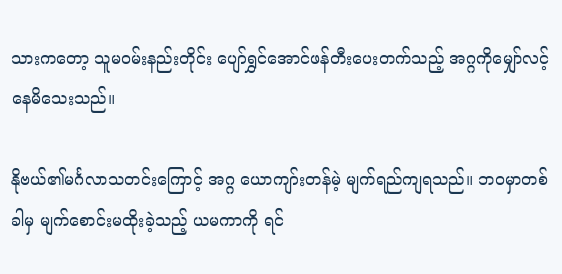သားကတော့ သူမဝမ်းနည်းတိုင်း ပျော်ရွှင်အောင်ဖန်တီးပေးတက်သည့် အဂ္ဂကိုမျှော်လင့် နေမိသေးသည်။

နိုဗယ်၏မင်္ဂလာသတင်းကြောင့် အဂ္ဂ ယောကျာ်းတန်မဲ့ မျက်ရည်ကျရသည်။ ဘဝမှာတစ်ခါမှ မျက်စောင်းမထိုးခဲ့သည့် ယမကာကို ရင်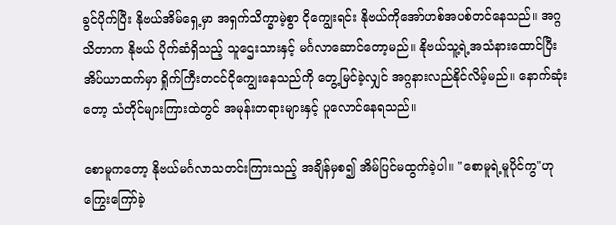ခွင်ပိုက်ပြီး နိုဗယ်အိမ်ရှေ့မှာ အရှက်သိက္ခာမဲ့စွာ ငိုကျွေးရင်း နိုဗယ်ကိုအော်ဟစ်အပစ်တင်နေသည်။ အဂ္ဂသိတာက နိုဗယ် ပိုက်ဆံရှိသည့် သူဌေးသားနှင့် မင်္ဂလာဆောင်တော့မည်။ နိုဗယ်သူ့ရဲ့အသံနားထောင်ပြီး အိပ်ယာထက်မှာ ရှိုက်ကြီးတငင်ငိုကျွေးနေသည်ကို တွေ့မြင်ခဲ့လျှင် အဂ္ဂနားလည်နိုင်လိမ့်မည်။ နောက်ဆုံးတော့ သံတိုင်များကြားထဲတွင် အမုန်းတရားများနှင့် ပူလောင်နေရသည်။

စောမူကတော့ နိုဗယ်မင်္ဂလာသတင်းကြားသည့် အချိန်မှစ၍ အိမ်ပြင်မထွက်ခဲ့ပါ။ "စောမူရဲ့မူပိုင်ကွ"ဟု ကြွေးကြော်ခဲ့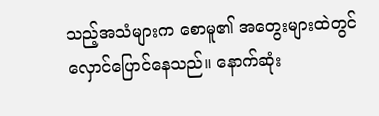သည့်အသံများက စောမူ၏ အတွေးများထဲတွင် လှောင်ပြောင်နေသည်။ နောက်ဆုံး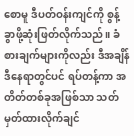စောမူ ဒီပတ်ဝန်းကျင်ကို စွန့်ခွာဖို့ဆုံးဖြတ်လိုက်သည်။ ခံစားချက်များကိုလည်း ဒီအချိန်ဒီနေရာတွင်ပင် ရပ်တန့်ကာ အတိတ်တစ်ခုအဖြစ်သာ သတ်မှတ်ထားလိုက်ချင်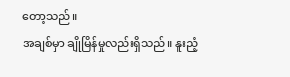တော့သည်။
အချစ်မှာ ချိုမြိန်မှုလည်းရှိသည်။ နူးညံ့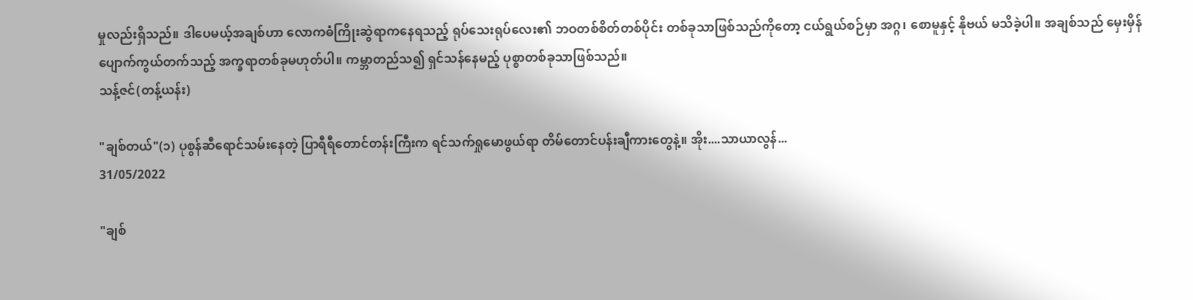မှုလည်းရှိသည်။ ဒါပေမယ့်အချစ်ဟာ လောကဓံကြိုးဆွဲရာကနေရသည့် ရုပ်သေးရုပ်လေး၏ ဘဝတစ်စိတ်တစ်ပိုင်း တစ်ခုသာဖြစ်သည်ကိုတော့ ငယ်ရွယ်စဉ်မှာ အဂ္ဂ၊ စောမူနှင့် နိုဗယ် မသိခဲ့ပါ။ အချစ်သည် မှေးမှိန်ပျောက်ကွယ်တက်သည့် အက္ခရာတစ်ခုမဟုတ်ပါ။ ကမ္ဘာတည်သ၍ ရှင်သန်နေမည့် ပုစ္စာတစ်ခုသာဖြစ်သည်။
သန့်ဇင်(တန့်ယန်း)

"ချစ်တယ်"(၁) ပုစွန်ဆီရောင်သမ်းနေတဲ့ ပြာရီရီတောင်တန်းကြီးက ရင်သက်ရှုမောဖွယ်ရာ တိမ်တောင်ပန်းချီကားတွေနဲ့။ အိုး....သာယာလွန်...
31/05/2022

"ချစ်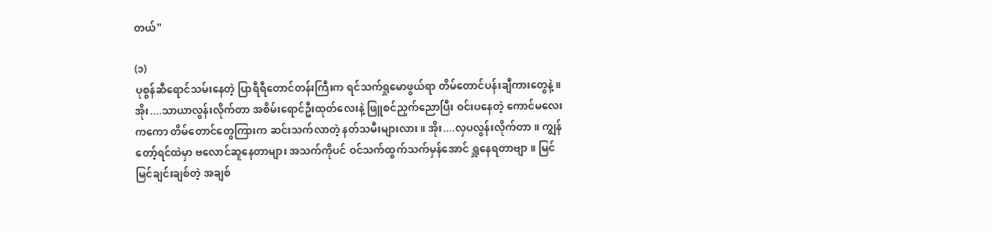တယ်"

(၁)
ပုစွန်ဆီရောင်သမ်းနေတဲ့ ပြာရီရီတောင်တန်းကြီးက ရင်သက်ရှုမောဖွယ်ရာ တိမ်တောင်ပန်းချီကားတွေနဲ့။ အိုး....သာယာလွန်းလိုက်တာ အစိမ်းရောင်ဦးထုတ်လေးနဲ့ ဖြူစင်ညှက်ညောပြီး ဝင်းပနေတဲ့ ကောင်မလေး ကကော တိမ်တောင်တွေကြားက ဆင်းသက်လာတဲ့ နတ်သမီးများလား။ အိုး....လှပလွန်းလိုက်တာ။ ကျွန်တော့်ရင်ထဲမှာ ဗလောင်ဆူနေတာများ အသက်ကိုပင် ဝင်သက်ထွက်သက်မှန်အောင် ရှူနေရတာဗျာ။ မြင်မြင်ချင်းချစ်တဲ့ အချစ်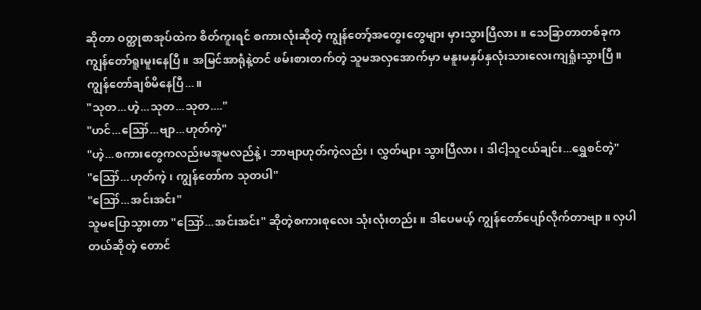ဆိုတာ ဝတ္ထုစာအုပ်ထဲက စိတ်ကူးရင် စကားလုံးဆိုတဲ့ ကျွန်တော့်အတွေးတွေများ မှားသွားပြီလား။ သေခြာတာတစ်ခုက ကျွန်တော်ရူးမူးနေပြီ။ အမြင်အာရုံနဲ့တင် ဖမ်းစားတက်တဲ့ သူမအလှအောက်မှာ မနူးမနှပ်နှလုံးသားလေးကျရှုံးသွားပြီ။ ကျွန်တော်ချစ်မိနေပြီ...။
"သုတ...ဟဲ့...သုတ...သုတ...."
"ဟင်...ဪ...ဗျာ...ဟုတ်ကဲ့"
"ဟဲ့...စကားတွေကလည်းမအူမလည်နဲ့၊ ဘာဗျာဟုတ်ကဲ့လည်း၊ လွှတ်များ သွားပြီလား၊ ဒါငါ့သူငယ်ချင်း...ရွှေစင်တဲ့"
"ဪ...ဟုတ်ကဲ့၊ ကျွန်တော်က သုတပါ"
"ဪ...အင်းအင်း"
သူမပြောသွားတာ "ဪ...အင်းအင်း" ဆိုတဲ့စကားစုလေး သုံးလုံးတည်း။ ဒါပေမယ့် ကျွန်တော်ပျော်လိုက်တာဗျာ။ လှပါတယ်ဆိုတဲ့ တောင်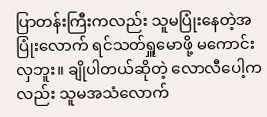ပြာတန်းကြီးကလည်း သူမပြုံးနေတဲ့အပြုံးလောက် ရင်သတ်ရှူမောဖို့ မကောင်းလှဘူး။ ချိုပါတယ်ဆိုတဲ့ လောလီပေါ့ကလည်း သူမအသံလောက်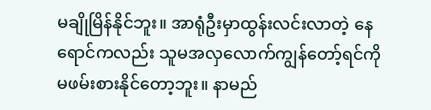မချိုမြိန်နိုင်ဘူး။ အာရုံဦးမှာထွန်းလင်းလာတဲ့ နေရောင်ကလည်း သူမအလှလောက်ကျွန်တော့်ရင်ကို မဖမ်းစားနိုင်တော့ဘူး။ နာမည်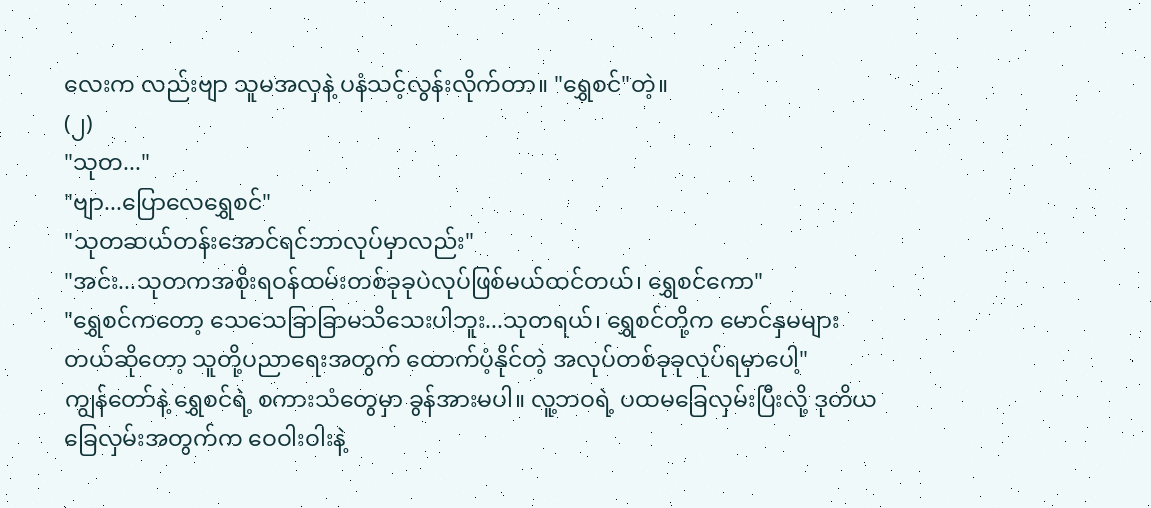လေးက လည်းဗျာ သူမအလှနဲ့ ပနံသင့်လွန်းလိုက်တာ။ "ရွှေစင်"တဲ့။
(၂)
"သုတ..."
"ဗျာ...ပြောလေရွှေစင်"
"သုတဆယ်တန်းအောင်ရင်ဘာလုပ်မှာလည်း"
"အင်း...သုတကအစိုးရဝန်ထမ်းတစ်ခုခုပဲလုပ်ဖြစ်မယ်ထင်တယ်၊ ရွှေစင်ကော"
"ရွှေစင်ကတော့ သေသေခြာခြာမသိသေးပါဘူး...သုတရယ်၊ ရွှေစင်တို့က မောင်နှမများတယ်ဆိုတော့ သူတို့ပညာရေးအတွက် ထောက်ပံ့နိုင်တဲ့ အလုပ်တစ်ခုခုလုပ်ရမှာပေါ့"
ကျွန်တော်နဲ့ ရွှေစင်ရဲ့ စကားသံတွေမှာ ခွန်အားမပါ။ လူ့ဘဝရဲ့ ပထမခြေလှမ်းပြီးလို့ ဒုတိယခြေလှမ်းအတွက်က ဝေဝါးဝါးနဲ့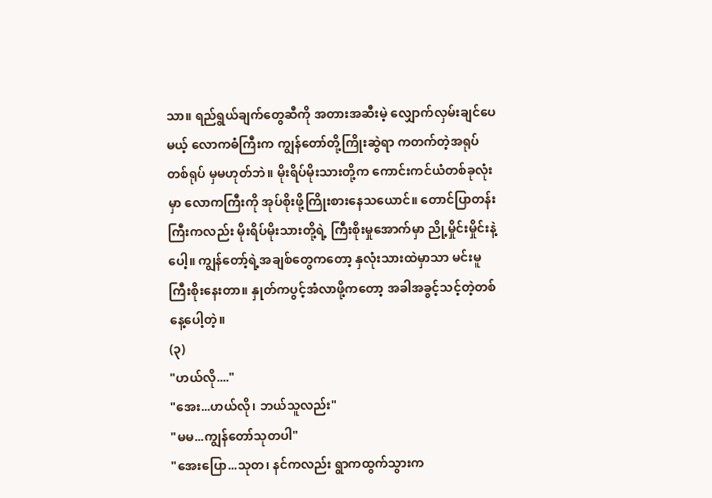သာ။ ရည်ရွယ်ချက်တွေဆီကို အတားအဆီးမဲ့ လျှောက်လှမ်းချင်ပေမယ့် လောကဓံကြီးက ကျွန်တော်တို့ကြိုးဆွဲရာ ကတက်တဲ့အရုပ်တစ်ရုပ် မှမဟုတ်ဘဲ။ မိုးရိပ်မိုးသားတို့က ကောင်းကင်ယံတစ်ခုလုံးမှာ လောကကြီးကို အုပ်စိုးဖို့ကြိုးစားနေသယောင်။ တောင်ပြာတန်းကြီးကလည်း မိုးရိပ်မိုးသားတို့ရဲ့ ကြီးစိုးမှုအောက်မှာ ညို့မှိုင်းမှိုင်းနဲ့ပေါ့။ ကျွန်တော့်ရဲ့အချစ်တွေကတော့ နှလုံးသားထဲမှာသာ မင်းမူကြီးစိုးနေးတာ။ နှုတ်ကပွင့်အံလာဖို့ကတော့ အခါအခွင့်သင့်တဲ့တစ်နေ့ပေါ့တဲ့။
(၃)
"ဟယ်လို...."
"အေး...ဟယ်လို၊ ဘယ်သူလည်း"
"မမ...ကျွန်တော်သုတပါ"
"အေးပြော...သုတ၊ နင်ကလည်း ရွာကထွက်သွားက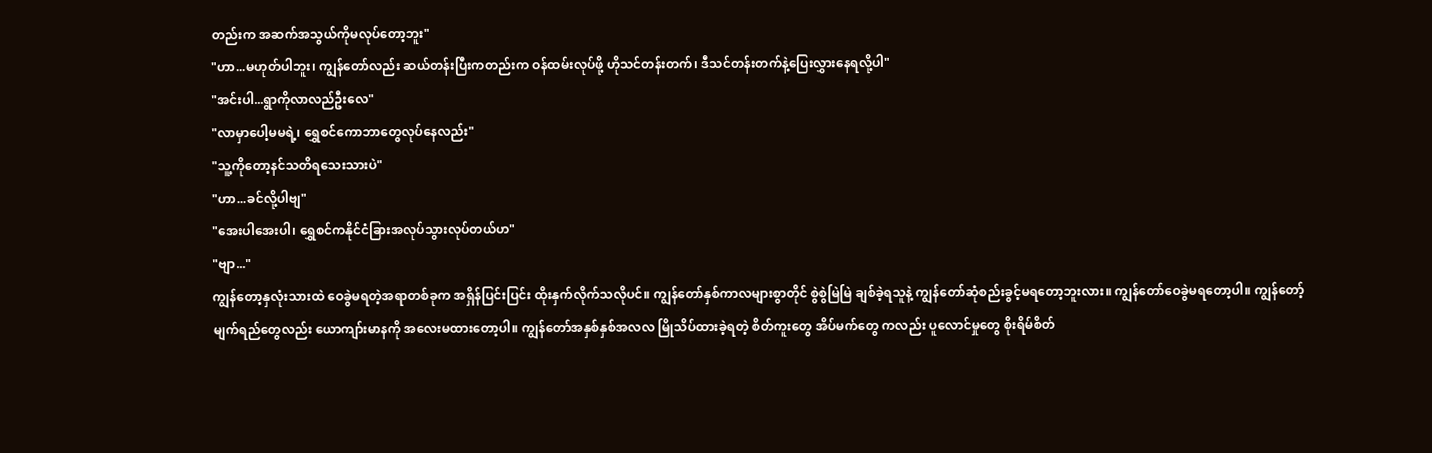တည်းက အဆက်အသွယ်ကိုမလုပ်တော့ဘူး"
"ဟာ...မဟုတ်ပါဘူး၊ ကျွန်တော်လည်း ဆယ်တန်းပြီးကတည်းက ဝန်ထမ်းလုပ်ဖို့ ဟိုသင်တန်းတက်၊ ဒီသင်တန်းတက်နဲ့ပြေးလွှားနေရလို့ပါ"
"အင်းပါ...ရွာကိုလာလည်ဦးလေ"
"လာမှာပေါ့မမရဲ့၊ ရွှေစင်ကောဘာတွေလုပ်နေလည်း"
"သူ့ကိုတော့နင်သတိရသေးသားပဲ"
"ဟာ...ခင်လို့ပါဗျ"
"အေးပါအေးပါ၊ ရွှေစင်ကနိုင်ငံခြားအလုပ်သွားလုပ်တယ်ဟ"
"ဗျာ..."
ကျွန်တော့နှလုံးသားထဲ ဝေခွဲမရတဲ့အရာတစ်ခုက အရှိန်ပြင်းပြင်း ထိုးနှက်လိုက်သလိုပင်။ ကျွန်တော်နှစ်ကာလများစွာတိုင် စွဲစွဲမြဲမြဲ ချစ်ခဲ့ရသူနဲ့ ကျွန်တော်ဆုံစည်းခွင့်မရတော့ဘူးလား။ ကျွန်တော်ဝေခွဲမရတော့ပါ။ ကျွန်တော့်မျက်ရည်တွေလည်း ယောကျာ်းမာနကို အလေးမထားတော့ပါ။ ကျွန်တော်အနှစ်နှစ်အလလ မြိုသိပ်ထားခဲ့ရတဲ့ စိတ်ကူးတွေ အိပ်မက်တွေ ကလည်း ပူလောင်မှုတွေ စိုးရိမ်စိတ်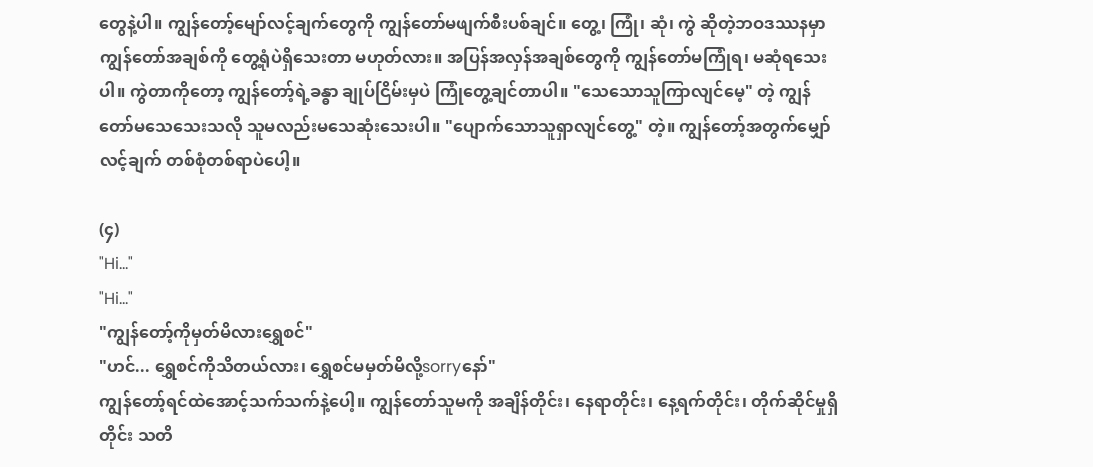တွေနဲ့ပါ။ ကျွန်တော့်မျော်လင့်ချက်တွေကို ကျွန်တော်မဖျက်စီးပစ်ချင်။ တွေ့၊ ကြုံ၊ ဆုံ၊ ကွဲ ဆိုတဲ့ဘဝဒဿနမှာ ကျွန်တော်အချစ်ကို တွေ့ရုံပဲရှိသေးတာ မဟုတ်လား။ အပြန်အလှန်အချစ်တွေကို ကျွန်တော်မကြုံရ၊ မဆုံရသေးပါ။ ကွဲတာကိုတော့ ကျွန်တော့်ရဲ့ခန္ဓာ ချုပ်ငြိမ်းမှပဲ ကြုံတွေ့ချင်တာပါ။ "သေသောသူကြာလျင်မေ့" တဲ့ ကျွန်တော်မသေသေးသလို သူမလည်းမသေဆုံးသေးပါ။ "ပျောက်သောသူရှာလျင်တွေ့" တဲ့။ ကျွန်တော့်အတွက်မျှော်လင့်ချက် တစ်စုံတစ်ရာပဲပေါ့။

(၄)
"Hi..."
"Hi..."
"ကျွန်တော့်ကိုမှတ်မိလားရွှေစင်"
"ဟင်... ရွှေစင်ကိုသိတယ်လား၊ ရွှေစင်မမှတ်မိလို့sorryနော်"
ကျွန်တော့်ရင်ထဲအောင့်သက်သက်နဲ့ပေါ့။ ကျွန်တော်သူမကို အချိန်တိုင်း၊ နေရာတိုင်း၊ နေ့ရက်တိုင်း၊ တိုက်ဆိုင်မှုရှိတိုင်း သတိ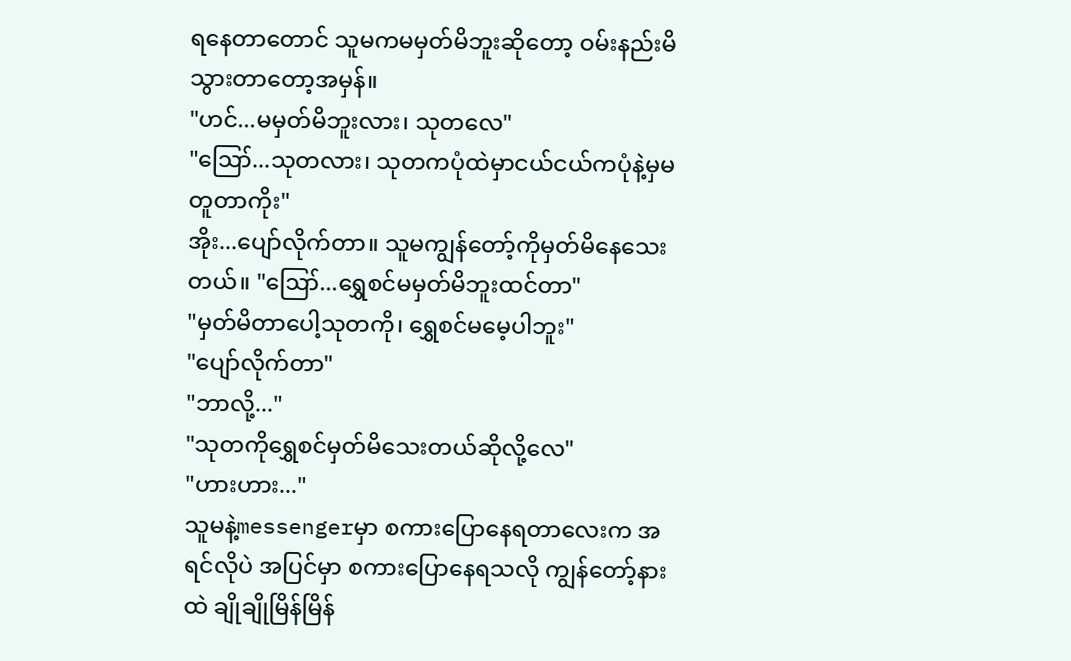ရနေတာတောင် သူမကမမှတ်မိဘူးဆိုတော့ ဝမ်းနည်းမိသွားတာတော့အမှန်။
"ဟင်...မမှတ်မိဘူးလား၊ သုတလေ"
"ဪ...သုတလား၊ သုတကပုံထဲမှာငယ်ငယ်ကပုံနဲ့မှမတူတာကိုး"
အိုး...ပျော်လိုက်တာ။ သူမကျွန်တော့်ကိုမှတ်မိနေသေးတယ်။ "ဪ...ရွှေစင်မမှတ်မိဘူးထင်တာ"
"မှတ်မိတာပေါ့သုတကို၊ ရွှေစင်မမေ့ပါဘူး"
"ပျော်လိုက်တာ"
"ဘာလို့..."
"သုတကိုရွှေစင်မှတ်မိသေးတယ်ဆိုလို့လေ"
"ဟားဟား..."
သူမနဲ့messengerမှာ စကားပြောနေရတာလေးက အရင်လိုပဲ အပြင်မှာ စကားပြောနေရသလို ကျွန်တော့်နားထဲ ချိုချိုမြိန်မြိန်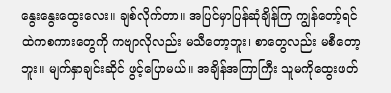နွေးနွေးထွေးလေး။ ချစ်လိုက်တာ။ အပြင်မှာပြန်ဆုံချိန်ကြ ကျွန်တော့်ရင်ထဲကစကားတွေကို ကဗျာလိုလည်း မသီတော့ဘူး၊ စာတွေလည်း မစီတော့ဘူး။ မျက်နှာချင်းဆိုင် ဖွင့်ပြောမယ်။ အချိန်အကြာကြီး သူမကိုထွေးဖတ်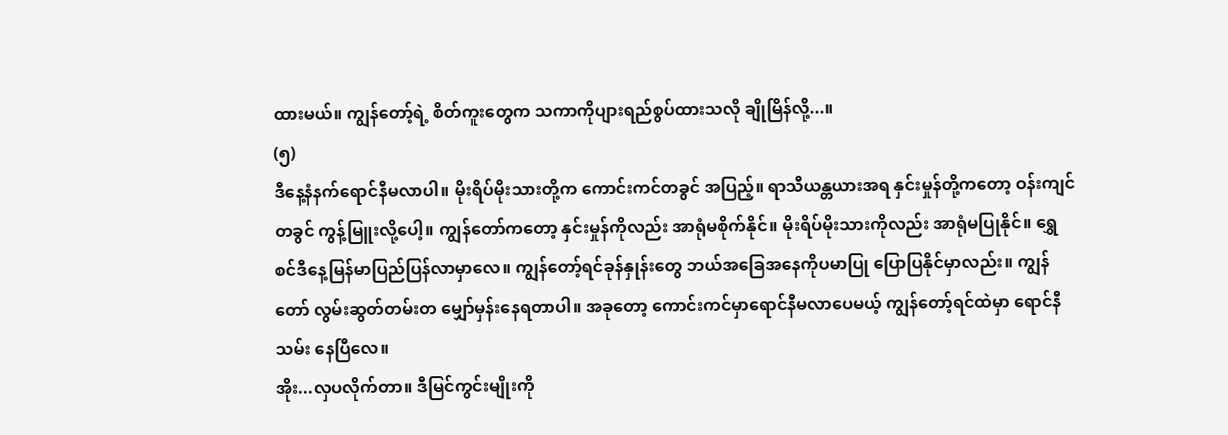ထားမယ်။ ကျွန်တော့်ရဲ့ စိတ်ကူးတွေက သကာကိုပျားရည်စွပ်ထားသလို ချိုမြိန်လို့...။
(၅)
ဒီနေ့နံနက်ရောင်နီမလာပါ။ မိုးရိပ်မိုးသားတို့က ကောင်းကင်တခွင် အပြည့်။ ရာသီယန္တယားအရ နှင်းမှုန်တို့ကတော့ ဝန်းကျင်တခွင် ကွန့်မြူးလို့ပေါ့။ ကျွန်တော်ကတော့ နှင်းမှုန်ကိုလည်း အာရုံမစိုက်နိုင်။ မိုးရိပ်မိုးသားကိုလည်း အာရုံမပြုနိုင်။ ရွှေစင်ဒီနေ့မြန်မာပြည်ပြန်လာမှာလေ။ ကျွန်တော့်ရင်ခုန်နှုန်းတွေ ဘယ်အခြေအနေကိုပမာပြု ပြောပြနိုင်မှာလည်း။ ကျွန်တော် လွမ်းဆွတ်တမ်းတ မျှော်မှန်းနေရတာပါ။ အခုတော့ ကောင်းကင်မှာရောင်နီမလာပေမယ့် ကျွန်တော့်ရင်ထဲမှာ ရောင်နီသမ်း နေပြီလေ။
အိုး...လှပလိုက်တာ။ ဒီမြင်ကွင်းမျိုးကို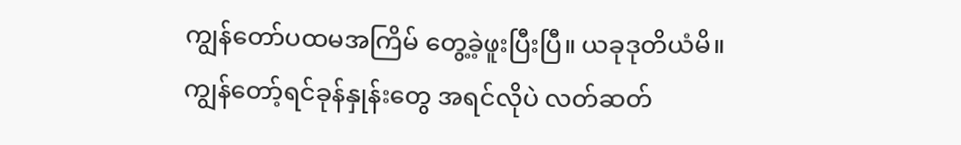ကျွန်တော်ပထမအကြိမ် တွေ့ခဲ့ဖူးပြီးပြီ။ ယခုဒုတိယံမိ။ ကျွန်တော့်ရင်ခုန်နှုန်းတွေ အရင်လိုပဲ လတ်ဆတ်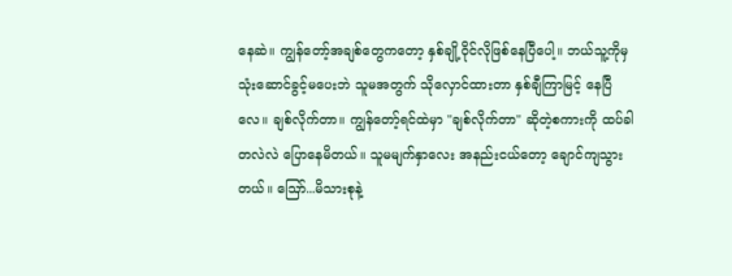နေဆဲ။ ကျွန်တော့်အချစ်တွေကတော့ နှစ်ချို့ဝိုင်လိုဖြစ်နေပြီပေါ့။ ဘယ်သူ့ကိုမှ သုံးဆောင်ခွင့်မပေးဘဲ သူမအတွက် သိုလှောင်ထားတာ နှစ်ချီကြာမြင့် နေပြီလေ။ ချစ်လိုက်တာ။ ကျွန်တော့်ရင်ထဲမှာ "ချစ်လိုက်တာ" ဆိုတဲ့စကားကို ထပ်ခါတလဲလဲ ပြောနေမိတယ်။ သူမမျက်နှာလေး အနည်းငယ်တော့ ချောင်ကျသွားတယ်။ ဪ...မိသားစုနဲ့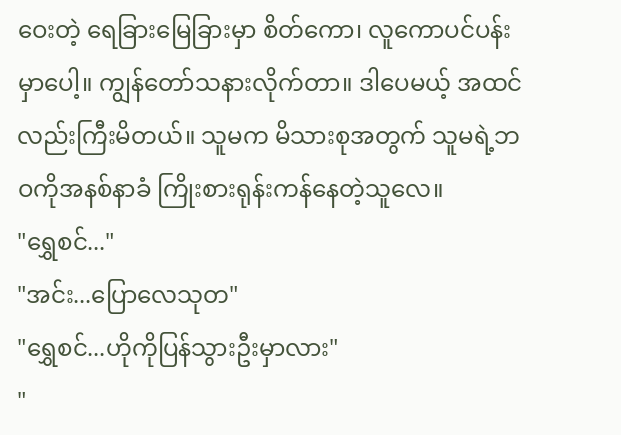ဝေးတဲ့ ရေခြားမြေခြားမှာ စိတ်ကော၊ လူကောပင်ပန်းမှာပေါ့။ ကျွန်တော်သနားလိုက်တာ။ ဒါပေမယ့် အထင်လည်းကြီးမိတယ်။ သူမက မိသားစုအတွက် သူမရဲ့ဘဝကိုအနစ်နာခံ ကြိုးစားရုန်းကန်နေတဲ့သူလေ။
"ရွှေစင်..."
"အင်း...ပြောလေသုတ"
"ရွှေစင်...ဟိုကိုပြန်သွားဦးမှာလား"
"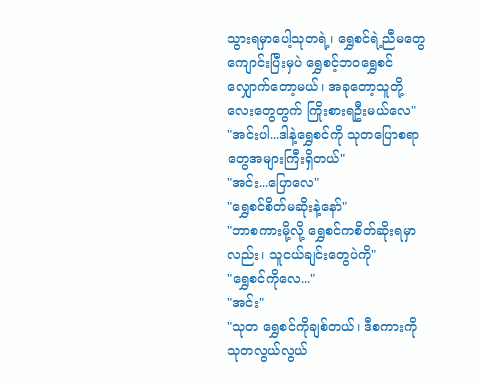သွားရမှာပေါ့သုတရဲ့၊ ရွှေစင်ရဲ့ညီမတွေကျောင်းပြီးမှပဲ ရွှေစင့်ဘဝရွှေစင် လျှောက်တော့မယ်၊ အခုတော့သူတို့လေးတွေတွက် ကြိုးစားရဦးမယ်လေ"
"အင်းပါ...ဒါနဲ့ရွှေစင်ကို သုတပြောစရာတွေအများကြီးရှိတယ်"
"အင်း...ပြောလေ"
"ရွှေစင်စိတ်မဆိုးနဲ့နော်"
"ဘာစကားမို့လို့ ရွှေစင်ကစိတ်ဆိုးရမှာလည်း၊ သူငယ်ချင်းတွေပဲကို"
"ရွှေစင်ကိုလေ..."
"အင်း"
"သုတ ရွှေစင်ကိုချစ်တယ်၊ ဒီစကားကို သုတလွယ်လွယ်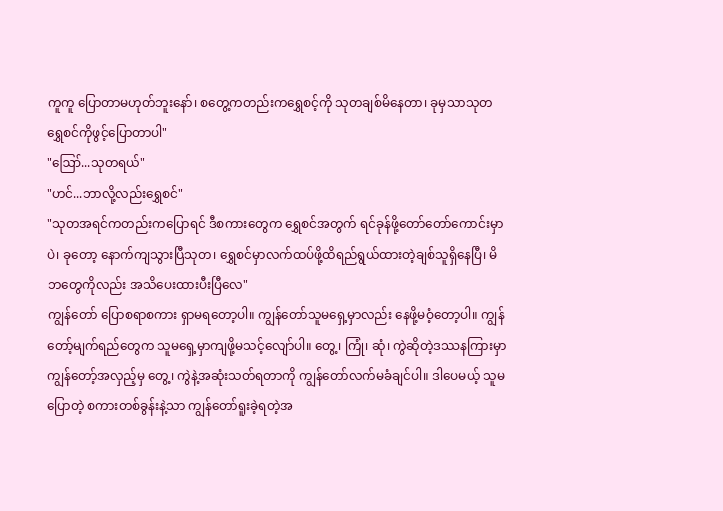ကူကူ ပြောတာမဟုတ်ဘူးနော်၊ စတွေ့ကတည်းကရွှေစင့်ကို သုတချစ်မိနေတာ၊ ခုမှသာသုတ ရွှေစင်ကိုဖွင့်ပြောတာပါ"
"ဪ...သုတရယ်"
"ဟင်...ဘာလို့လည်းရွှေစင်"
"သုတအရင်ကတည်းကပြောရင် ဒီစကားတွေက ရွှေစင်အတွက် ရင်ခုန်ဖို့တော်တော်ကောင်းမှာပဲ၊ ခုတော့ နောက်ကျသွားပြီသုတ၊ ရွှေစင်မှာလက်ထပ်ဖို့ထိရည်ရွယ်ထားတဲ့ချစ်သူရှိနေပြီ၊ မိဘတွေကိုလည်း အသိပေးထားပီးပြီလေ"
ကျွန်တော် ပြောစရာစကား ရှာမရတော့ပါ။ ကျွန်တော်သူမရှေ့မှာလည်း နေဖို့မဝံ့တော့ပါ။ ကျွန်တော့်မျက်ရည်တွေက သူမရှေ့မှာကျဖို့မသင့်လျော်ပါ။ တွေ့၊ ကြုံ၊ ဆုံ၊ ကွဲဆိုတဲ့ဒဿနကြားမှာ ကျွန်တော့်အလှည့်မှ တွေ့၊ ကွဲနဲ့အဆုံးသတ်ရတာကို ကျွန်တော်လက်မခံချင်ပါ။ ဒါပေမယ့် သူမပြောတဲ့ စကားတစ်ခွန်းနဲ့သာ ကျွန်တော်ရူးခဲ့ရတဲ့အ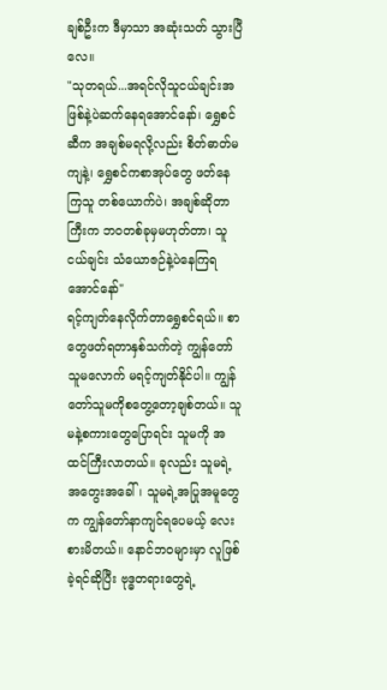ချစ်ဦးက ဒီမှာသာ အဆုံးသတ် သွားပြီလေ။
"သုတရယ်...အရင်လိုသူငယ်ချင်းအဖြစ်နဲ့ပဲဆက်နေရအောင်နော်၊ ရွှေစင်ဆီက အချစ်မရလို့လည်း စိတ်ဓာတ်မကျနဲ့၊ ရွှေစင်ကစာအုပ်တွေ ဖတ်နေကြသူ တစ်ယောက်ပဲ၊ အချစ်ဆိုတာကြီးက ဘဝတစ်ခုမှမဟုတ်တာ၊ သူငယ်ချင်း သံယောဇဉ်နဲ့ပဲနေကြရအောင်နော်"
ရင့်ကျတ်နေလိုက်တာရွှေစင်ရယ်။ စာတွေဖတ်ရတာနှစ်သက်တဲ့ ကျွန်တော် သူမလောက် မရင့်ကျတ်နိုင်ပါ။ ကျွန်တော်သူမကိုစတွေ့တော့ချစ်တယ်။ သူမနဲ့စကားတွေပြောရင်း သူမကို အထင်ကြီးလာတယ်။ ခုလည်း သူမရဲ့အတွေးအခေါ်၊ သူမရဲ့အပြုအမူတွေက ကျွန်တော်နာကျင်ရပေမယ့် လေးစားမိတယ်။ နောင်ဘဝများမှာ လူဖြစ်ခဲ့ရင်ဆိုပြီး ဗုဒ္ဓတရားတွေရဲ့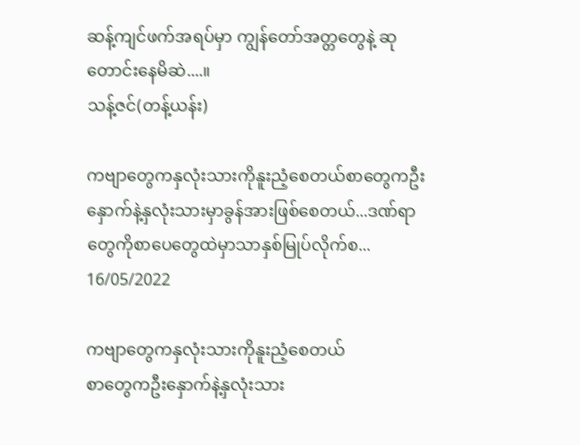ဆန့်ကျင်ဖက်အရပ်မှာ ကျွန်တော်အတ္တတွေနဲ့ ဆုတောင်းနေမိဆဲ....။
သန့်ဇင်(တန့်ယန်း)

ကဗျာတွေကနှလုံးသားကိုနူးညံ့စေတယ်စာတွေကဦးနှောက်နဲ့နှလုံးသားမှာခွန်အားဖြစ်စေတယ်...ဒဏ်ရာတွေကိုစာပေတွေထဲမှာသာနှစ်မြုပ်လိုက်စ...
16/05/2022

ကဗျာတွေကနှလုံးသားကိုနူးညံ့စေတယ်
စာတွေကဦးနှောက်နဲ့နှလုံးသား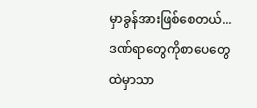မှာခွန်အားဖြစ်စေတယ်...
ဒဏ်ရာတွေကိုစာပေတွေထဲမှာသာ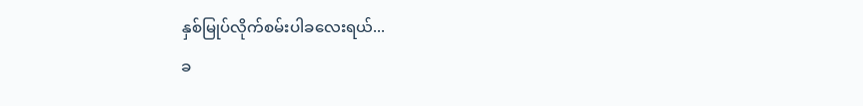နှစ်မြုပ်လိုက်စမ်းပါခလေးရယ်...
ခ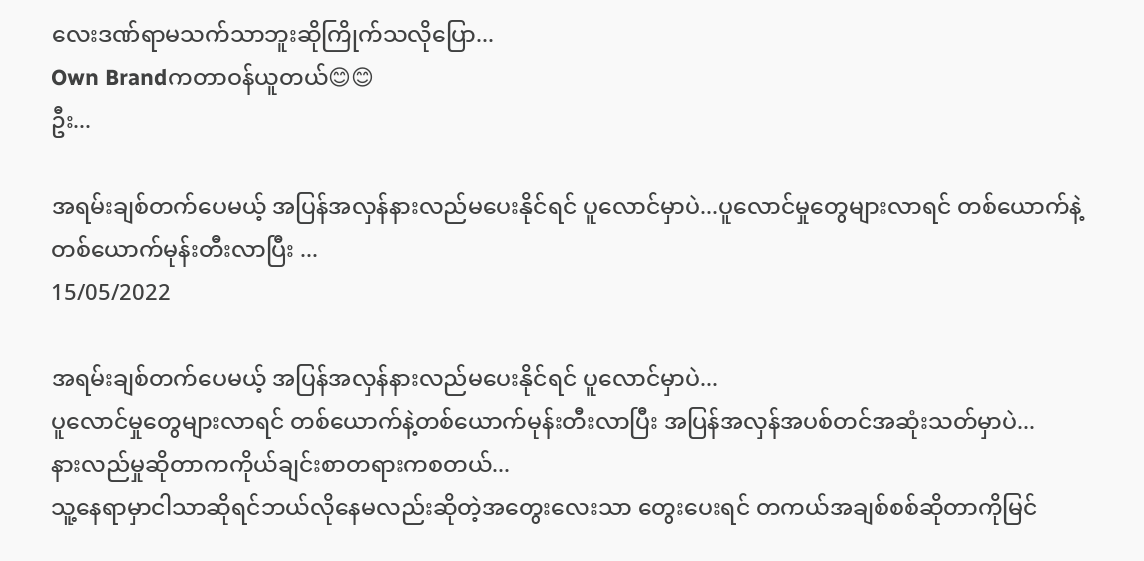လေးဒဏ်ရာမသက်သာဘူးဆိုကြိုက်သလိုပြော...
Own Brandကတာဝန်ယူတယ်😊😊
ဦး...

အရမ်းချစ်တက်ပေမယ့် အပြန်အလှန်နားလည်မပေးနိုင်ရင် ပူလောင်မှာပဲ...ပူလောင်မှုတွေများလာရင် တစ်ယောက်နဲ့တစ်ယောက်မုန်းတီးလာပြီး ...
15/05/2022

အရမ်းချစ်တက်ပေမယ့် အပြန်အလှန်နားလည်မပေးနိုင်ရင် ပူလောင်မှာပဲ...
ပူလောင်မှုတွေများလာရင် တစ်ယောက်နဲ့တစ်ယောက်မုန်းတီးလာပြီး အပြန်အလှန်အပစ်တင်အဆုံးသတ်မှာပဲ...
နားလည်မှုဆိုတာကကိုယ်ချင်းစာတရားကစတယ်...
သူ့နေရာမှာငါသာဆိုရင်ဘယ်လိုနေမလည်းဆိုတဲ့အတွေးလေးသာ တွေးပေးရင် တကယ်အချစ်စစ်ဆိုတာကိုမြင်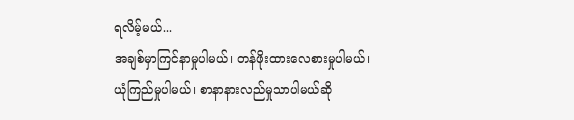ရလိမ့်မယ်...
အချစ်မှာကြင်နာမှုပါမယ်၊ တန်ဖိုးထားလေစားမှုပါမယ်၊ ယုံကြည်မှုပါမယ်၊ စာနာနားလည်မှုသာပါမယ်ဆို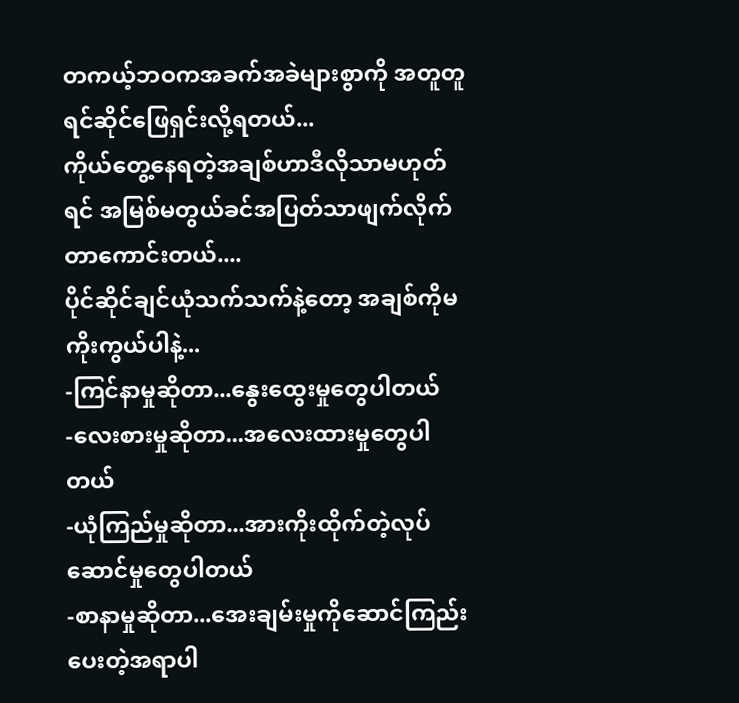တကယ့်ဘဝကအခက်အခဲများစွာကို အတူတူရင်ဆိုင်ဖြေရှင်းလို့ရတယ်...
ကိုယ်တွေ့နေရတဲ့အချစ်ဟာဒီလိုသာမဟုတ်ရင် အမြစ်မတွယ်ခင်အပြတ်သာဖျက်လိုက်တာကောင်းတယ်....
ပိုင်ဆိုင်ချင်ယုံသက်သက်နဲ့တော့ အချစ်ကိုမကိုးကွယ်ပါနဲ့...
-ကြင်နာမှုဆိုတာ...နွေးထွေးမှုတွေပါတယ်
-လေးစားမှုဆိုတာ...အလေးထားမှုတွေပါတယ်
-ယုံကြည်မှုဆိုတာ...အားကိုးထိုက်တဲ့လုပ်ဆောင်မှုတွေပါတယ်
-စာနာမှုဆိုတာ...အေးချမ်းမှုကိုဆောင်ကြည်းပေးတဲ့အရာပါ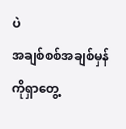ပဲ
အချစ်စစ်အချစ်မှန်ကိုရှာတွေ့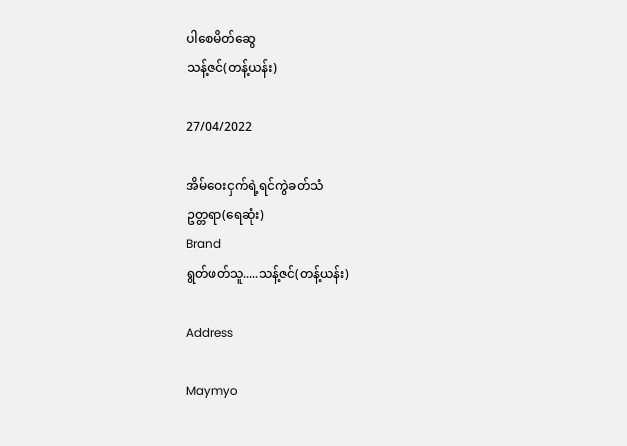ပါစေမိတ်ဆွေ
သန့်ဇင်(တန့်ယန်း)

27/04/2022

အိမ်ဝေးငှက်ရဲ့ရင်ကွဲခတ်သံ
ဥတ္တရာ(ရေဆုံး)
Brand
ရွတ်ဖတ်သူ.....သန့်ဇင်(တန့်ယန်း)

Address

Maymyo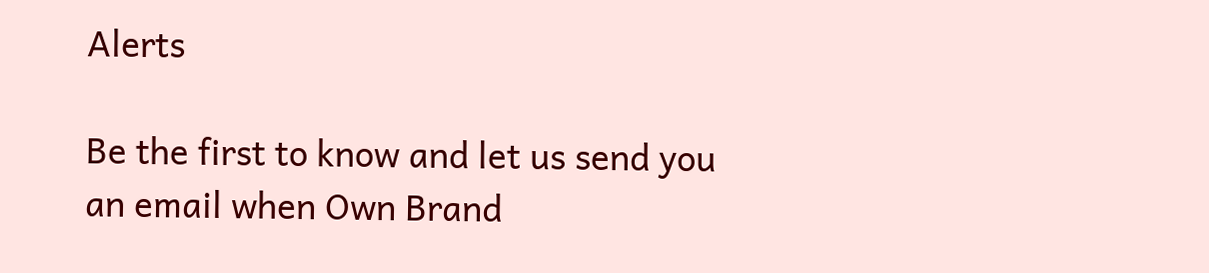Alerts

Be the first to know and let us send you an email when Own Brand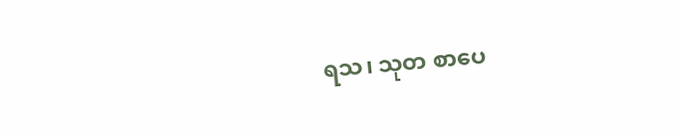ရသ၊ သုတ စာပေ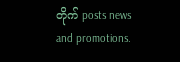တိုက် posts news and promotions.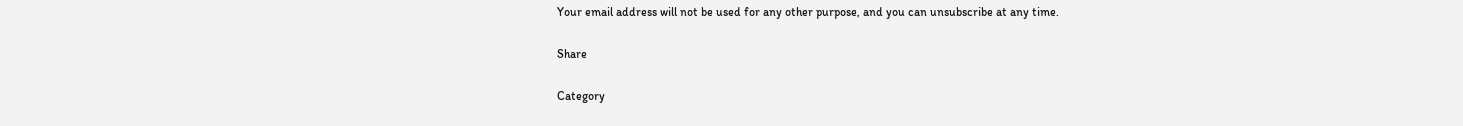Your email address will not be used for any other purpose, and you can unsubscribe at any time.

Share

Category